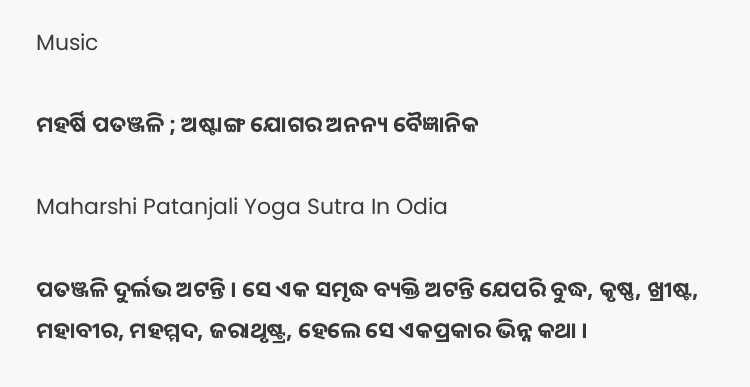Music

ମହର୍ଷି ପତଞ୍ଜଳି ; ଅଷ୍ଟାଙ୍ଗ ଯୋଗର ଅନନ୍ୟ ବୈଜ୍ଞାନିକ

Maharshi Patanjali Yoga Sutra In Odia

ପତଞ୍ଜଳି ଦୁର୍ଲଭ ଅଟନ୍ତି । ସେ ଏକ ସମୃଦ୍ଧ ବ୍ୟକ୍ତି ଅଟନ୍ତି ଯେପରି ବୁଦ୍ଧ, କୃଷ୍ଣ, ଖ୍ରୀଷ୍ଟ, ମହାବୀର, ମହମ୍ମଦ, ଜରାଥୃଷ୍ଟ୍ର, ହେଲେ ସେ ଏକପ୍ରକାର ଭିନ୍ନ କଥା ।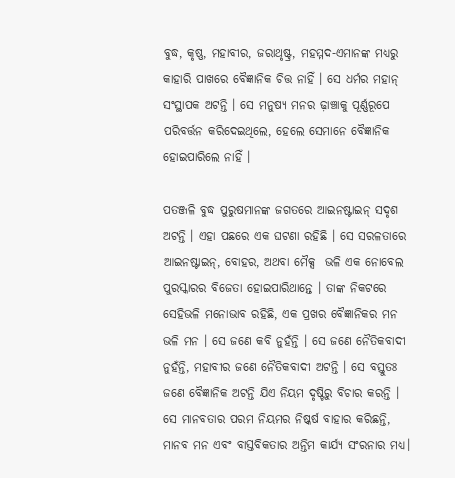ବୁଦ୍ଧ, କୃଷ୍ଣ, ମହାବୀର, ଜରାଥୃଷ୍ଟ୍ର, ମହମ୍ମଦ-ଏମାନଙ୍କ ମଧ୍ୟରୁ କାହାରି ପାଖରେ ବୈଜ୍ଞାନିକ ଚିତ୍ତ ନାହିଁ । ସେ ଧର୍ମର ମହାନ୍ ସଂସ୍ଥାପକ ଅଟନ୍ତି । ସେ ମନୁଷ୍ୟ ମନର ଢ଼ାଞ୍ଚାକୁ ପୂର୍ଣ୍ଣରୂପେ ପରିବର୍ତ୍ତନ କରିଦେଇଥିଲେ, ହେଲେ ସେମାନେ ବୈଜ୍ଞାନିକ ହୋଇପାରିଲେ ନାହିଁ ।

ପତଞ୍ଜଳି ବୁଦ୍ଧ ପୁରୁଷମାନଙ୍କ ଜଗତରେ ଆଇନଷ୍ଟାଇନ୍ ସଦୃଶ ଅଟନ୍ତି । ଏହା ପଛରେ ଏକ ଘଟଣା ରହିଛି । ସେ ସରଳତାରେ ଆଇନଷ୍ଟାଇନ୍, ବୋହର, ଅଥବା ମୈକ୍ସ  ଭଳି ଏକ ନୋବେଲ ପୁରସ୍କାରର ବିଜେତା ହୋଇପାରିଥାନ୍ତେ । ତାଙ୍କ ନିକଟରେ ସେହିଭଳି ମନୋଭାବ ରହିଛି, ଏକ ପ୍ରଖର ବୈଜ୍ଞାନିକର ମନ ଭଳି ମନ । ସେ ଜଣେ କବି ନୁହଁନ୍ତି । ସେ ଜଣେ ନୈତିକବାଦୀ ନୁହଁନ୍ତି, ମହାବୀର ଜଣେ ନୈତିକବାଦୀ ଅଟନ୍ତି । ସେ ବସ୍ତୁତଃ ଜଣେ ବୈଜ୍ଞାନିକ ଅଟନ୍ତି ଯିଏ ନିୟମ ଦୃଷ୍ଟିରୁ ବିଚାର କରନ୍ତି । ସେ ମାନବତାର ପରମ ନିୟମର ନିଷ୍କର୍ଷ ବାହାର କରିଛନ୍ତି, ମାନବ ମନ ଏବଂ ବାସ୍ତବିକତାର ଅନ୍ତିମ କାର୍ଯ୍ୟ ସଂରନାର ମଧ୍ୟ।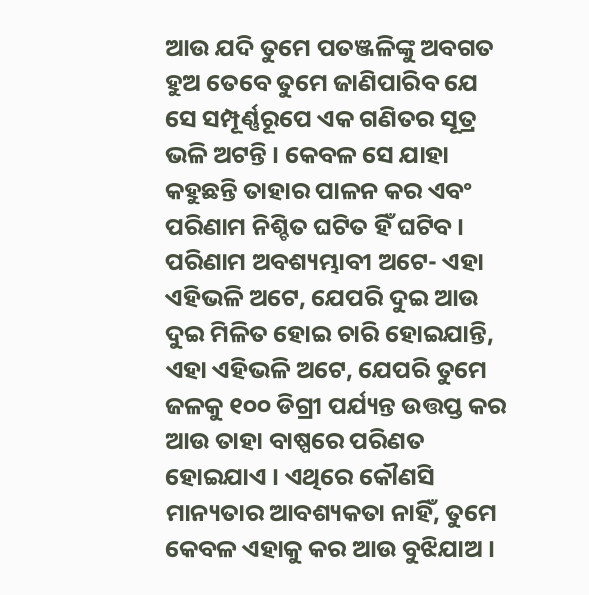ଆଉ ଯଦି ତୁମେ ପତଞ୍ଜଳିଙ୍କୁ ଅବଗତ ହୁଅ ତେବେ ତୁମେ ଜାଣିପାରିବ ଯେ ସେ ସମ୍ପୂର୍ଣ୍ଣରୂପେ ଏକ ଗଣିତର ସୂତ୍ର ଭଳି ଅଟନ୍ତି । କେବଳ ସେ ଯାହା କହୁଛନ୍ତି ତାହାର ପାଳନ କର ଏବଂ ପରିଣାମ ନିଶ୍ଚିତ ଘଟିତ ହିଁ ଘଟିବ । ପରିଣାମ ଅବଶ୍ୟମ୍ଭାବୀ ଅଟେ- ଏହା ଏହିଭଳି ଅଟେ, ଯେପରି ଦୁଇ ଆଉ ଦୁଇ ମିଳିତ ହୋଇ ଚାରି ହୋଇଯାନ୍ତି, ଏହା ଏହିଭଳି ଅଟେ, ଯେପରି ତୁମେ ଜଳକୁ ୧୦୦ ଡିଗ୍ରୀ ପର୍ଯ୍ୟନ୍ତ ଉତ୍ତପ୍ତ କର ଆଉ ତାହା ବାଷ୍ପରେ ପରିଣତ ହୋଇଯାଏ । ଏଥିରେ କୌଣସି ମାନ୍ୟତାର ଆବଶ୍ୟକତା ନାହିଁ, ତୁମେ କେବଳ ଏହାକୁ କର ଆଉ ବୁଝିଯାଅ ।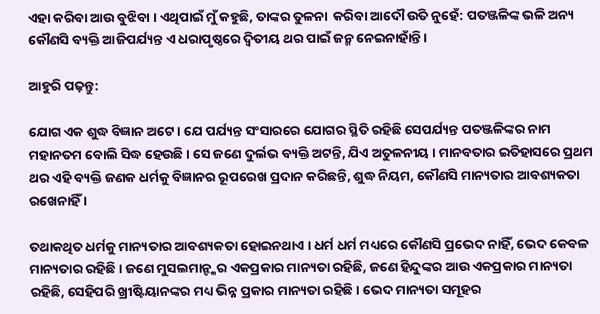ଏହା କରିବା ଆଉ ବୁଝିବା । ଏଥିପାଇଁ ମୁଁ କହୁଛି, ତାଙ୍କର ତୁଳନା  କରିବା ଆଦୌ ଉିତ ନୁହେଁ: ପତଞ୍ଜଳିଙ୍କ ଭଳି ଅନ୍ୟ କୌଣସି ବ୍ୟକ୍ତି ଆଜିପର୍ଯ୍ୟନ୍ତ ଏ ଧରାପୃଷ୍ଠରେ ଦ୍ୱିତୀୟ ଥର ପାଇଁ ଜନ୍ମ ନେଇନାହାଁନ୍ତି ।

ଆହୁରି ପଢ଼ନ୍ତୁ:

ଯୋଗ ଏକ ଶୁଦ୍ଧ ବିଜ୍ଞାନ ଅଟେ । ଯେ ପର୍ଯ୍ୟନ୍ତ ସଂସାରରେ ଯୋଗର ସ୍ଥିତି ରହିଛି ସେପର୍ଯ୍ୟନ୍ତ ପତଞ୍ଜଳିଙ୍କର ନାମ ମହାନତମ ବୋଲି ସିଦ୍ଧ ହେଉଛି । ସେ ଜଣେ ଦୁର୍ଲଭ ବ୍ୟକ୍ତି ଅଟନ୍ତି, ଯିଏ ଅତୁଳନୀୟ । ମାନବତାର ଇତିହାସରେ ପ୍ରଥମ ଥର ଏହି ବ୍ୟକ୍ତି ଜଣକ ଧର୍ମକୁ ବିଜ୍ଞାନର ରୂପରେଖ ପ୍ରଦାନ କରିଛନ୍ତି, ଶୁଦ୍ଧ ନିୟମ, କୌଣସି ମାନ୍ୟତାର ଆବଶ୍ୟକତା ରଖେନାହିଁ ।

ତଥାକଥିତ ଧର୍ମକୁ ମାନ୍ୟତାର ଆବଶ୍ୟକତା ହୋଇନଥାଏ । ଧର୍ମ ଧର୍ମ ମଧ୍ୟରେ କୌଣସି ପ୍ରଭେଦ ନାହିଁ, ଭେଦ କେବଳ ମାନ୍ୟତାର ରହିଛି । ଜଣେ ମୁସଲମାନ୍ଙ୍କର ଏକପ୍ରକାର ମାନ୍ୟତା ରହିଛି, ଜଣେ ହିନ୍ଦୁଙ୍କର ଆଉ ଏକପ୍ରକାର ମାନ୍ୟତା ରହିଛି, ସେହିପରି ଖ୍ରୀଷ୍ଟିୟାନଙ୍କର ମଧ୍ୟ ଭିନ୍ନ ପ୍ରକାର ମାନ୍ୟତା ରହିଛି । ଭେଦ ମାନ୍ୟତା ସମୂହର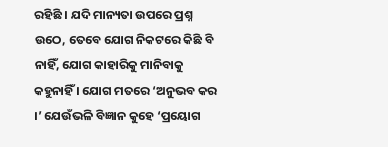ରହିଛି । ଯଦି ମାନ୍ୟତା ଉପରେ ପ୍ରଶ୍ନ ଉଠେ, ତେବେ ଯୋଗ ନିକଟରେ କିଛି ବି ନାହିଁ, ଯୋଗ କାହାରିକୁ ମାନିବାକୁ କହୁନାହିଁ । ଯୋଗ ମତରେ ‘ଅନୁଭବ କର ।’ ଯେଉଁଭଳି ବିଜ୍ଞାନ କୁହେ ‘ପ୍ରୟୋଗ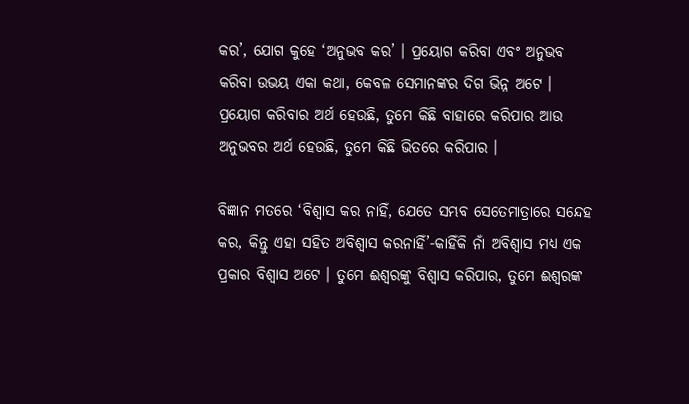କର’, ଯୋଗ କୁହେ ‘ଅନୁଭବ କର’ । ପ୍ରୟୋଗ କରିବା ଏବଂ ଅନୁଭବ କରିବା ଉଭୟ ଏକା କଥା, କେବଳ ସେମାନଙ୍କର ଦିଗ ଭିନ୍ନ ଅଟେ । ପ୍ରୟୋଗ କରିବାର ଅର୍ଥ ହେଉଛି, ତୁମେ କିଛି ବାହାରେ କରିପାର ଆଉ ଅନୁଭବର ଅର୍ଥ ହେଉଛି, ତୁମେ କିଛି ଭିତରେ କରିପାର ।

ବିଜ୍ଞାନ ମତରେ ‘ବିଶ୍ୱାସ କର ନାହିଁ, ଯେତେ ସମ୍ଭବ ସେତେମାତ୍ରାରେ ସନ୍ଦେହ କର, କିନ୍ତୁ ଏହା ସହିତ ଅବିଶ୍ୱାସ କରନାହିଁ’-କାହିଁକି ନାଁ ଅବିଶ୍ୱାସ ମଧ୍ୟ ଏକ ପ୍ରକାର ବିଶ୍ୱାସ ଅଟେ । ତୁମେ ଈଶ୍ୱରଙ୍କୁ ବିଶ୍ୱାସ କରିପାର, ତୁମେ ଈଶ୍ୱରଙ୍କ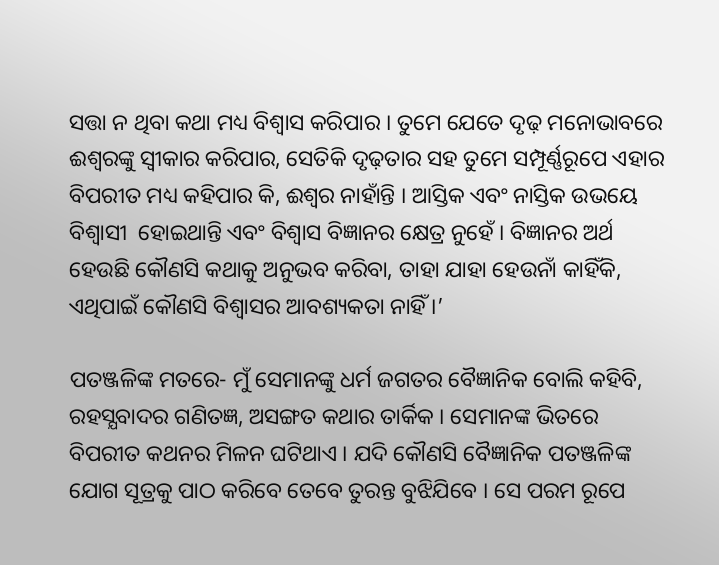ସତ୍ତା ନ ଥିବା କଥା ମଧ୍ୟ ବିଶ୍ୱାସ କରିପାର । ତୁମେ ଯେତେ ଦୃଢ଼ ମନୋଭାବରେ ଈଶ୍ୱରଙ୍କୁ ସ୍ୱୀକାର କରିପାର, ସେତିକି ଦୃଢ଼ତାର ସହ ତୁମେ ସମ୍ପୂର୍ଣ୍ଣରୂପେ ଏହାର ବିପରୀତ ମଧ୍ୟ କହିପାର କି, ଈଶ୍ୱର ନାହାଁନ୍ତି । ଆସ୍ତିକ ଏବଂ ନାସ୍ତିକ ଉଭୟେ ବିଶ୍ୱାସୀ  ହୋଇଥାନ୍ତି ଏବଂ ବିଶ୍ୱାସ ବିଜ୍ଞାନର କ୍ଷେତ୍ର ନୁହେଁ । ବିଜ୍ଞାନର ଅର୍ଥ ହେଉଛି କୌଣସି କଥାକୁ ଅନୁଭବ କରିବା, ତାହା ଯାହା ହେଉନାଁ କାହିଁକି, ଏଥିପାଇଁ କୌଣସି ବିଶ୍ୱାସର ଆବଶ୍ୟକତା ନାହିଁ ।’

ପତଞ୍ଜଳିଙ୍କ ମତରେ- ମୁଁ ସେମାନଙ୍କୁ ଧର୍ମ ଜଗତର ବୈଜ୍ଞାନିକ ବୋଲି କହିବି, ରହସ୍ଯବାଦର ଗଣିତଜ୍ଞ, ଅସଙ୍ଗତ କଥାର ତାର୍କିକ । ସେମାନଙ୍କ ଭିତରେ ବିପରୀତ କଥନର ମିଳନ ଘଟିଥାଏ । ଯଦି କୌଣସି ବୈଜ୍ଞାନିକ ପତଞ୍ଜଳିଙ୍କ ଯୋଗ ସୂତ୍ରକୁ ପାଠ କରିବେ ତେବେ ତୁରନ୍ତ ବୁଝିଯିବେ । ସେ ପରମ ରୂପେ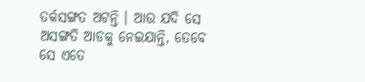ତର୍କସଙ୍ଗତ ଅଟନ୍ତି । ଆଉ ଯଦି ସେ ଅସଙ୍ଗତି ଆଡକୁ ନେଇଯାନ୍ତି, ତେବେ ସେ ଏତେ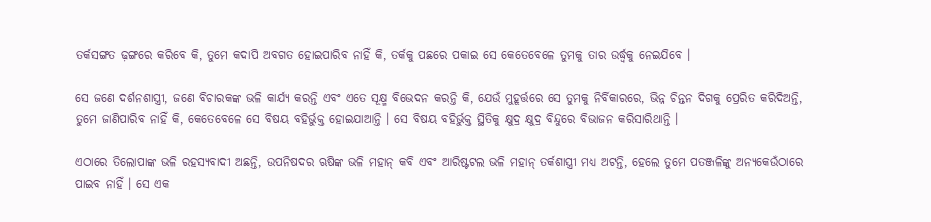ତର୍କସଙ୍ଗତ ଢ଼ଙ୍ଗରେ କରିବେ କି, ତୁମେ କଦାପି ଅବଗତ ହୋଇପାରିବ ନାହିଁ କି, ତର୍କକୁ ପଛରେ ପକାଇ ସେ କେତେବେଳେ ତୁମକୁ ତାର ଉର୍ଦ୍ଧ୍ୱକୁ ନେଇଯିବେ ।

ସେ ଜଣେ ଦର୍ଶନଶାସ୍ତ୍ରୀ, ଜଣେ ବିଚାରକଙ୍କ ଭଳି କାର୍ଯ୍ୟ କରନ୍ତି ଏବଂ ଏତେ ସୂକ୍ଷ୍ମ ବିଭେଦନ କରନ୍ତି କି, ଯେଉଁ ମୁହୂର୍ତ୍ତରେ ସେ ତୁମକୁ ନିର୍ବିକାରରେ, ଭିନ୍ନ ଚିନ୍ତନ ଦିଗକୁ ପ୍ରେରିତ କରିଦିଅନ୍ତି, ତୁମେ ଜାଣିପାରିବ ନାହିଁ କି, କେତେବେଳେ ସେ ବିଷୟ ବହିର୍ଭୁକ୍ତ ହୋଇଯାଆନ୍ତି । ସେ ବିଷୟ ବହିର୍ଭୁକ୍ତ ସ୍ଥିତିକୁ କ୍ଷୁଦ୍ର କ୍ଷୁଦ୍ର ବିନ୍ଦୁରେ ବିଭାଜନ କରିସାରିଥାନ୍ତି ।

ଏଠାରେ ତିଲୋପାଙ୍କ ଭଳି ରହସ୍ଯବାଦୀ ଅଛନ୍ତି, ଉପନିଷଦର ଋଷିଙ୍କ ଭଳି ମହାନ୍ କବି ଏବଂ ଆରିଷ୍ଟଟଲ ଭଳି ମହାନ୍ ତର୍କଶାସ୍ତ୍ରୀ ମଧ୍ୟ ଅଟନ୍ତି, ହେଲେ ତୁମେ ପତଞ୍ଜଳିଙ୍କୁ ଅନ୍ୟକେଉଁଠାରେ ପାଇବ ନାହିଁ । ସେ ଏକ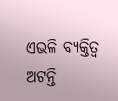ଏଭଳି ବ୍ୟକ୍ତିତ୍ୱ ଅଟନ୍ତି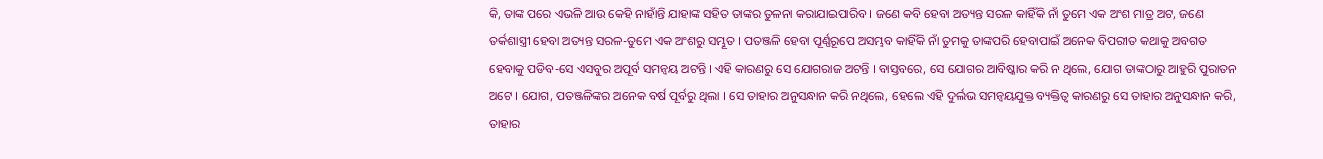କି, ତାଙ୍କ ପରେ ଏଭଳି ଆଉ କେହି ନାହାଁନ୍ତି ଯାହାଙ୍କ ସହିତ ତାଙ୍କର ତୁଳନା କରାଯାଇପାରିବ । ଜଣେ କବି ହେବା ଅତ୍ୟନ୍ତ ସରଳ କାହିଁକି ନାଁ ତୁମେ ଏକ ଅଂଶ ମାତ୍ର ଅଟ, ଜଣେ ତର୍କଶାସ୍ତ୍ରୀ ହେବା ଅତ୍ୟନ୍ତ ସରଳ-ତୁମେ ଏକ ଅଂଶରୁ ସମ୍ଭୂତ । ପତଞ୍ଜଳି ହେବା ପୂର୍ଣ୍ଣରୂପେ ଅସମ୍ଭବ କାହିଁକି ନାଁ ତୁମକୁ ତାଙ୍କପରି ହେବାପାଇଁ ଅନେକ ବିପରୀତ କଥାକୁ ଅବଗତ ହେବାକୁ ପଡିବ-ସେ ଏସବୁର ଅପୂର୍ବ ସମନ୍ବୟ ଅଟନ୍ତି । ଏହି କାରଣରୁ ସେ ଯୋଗରାଜ ଅଟନ୍ତି । ବାସ୍ତବରେ, ସେ ଯୋଗର ଆବିଷ୍କାର କରି ନ ଥିଲେ, ଯୋଗ ତାଙ୍କଠାରୁ ଆହୁରି ପୁରାତନ ଅଟେ । ଯୋଗ, ପତଞ୍ଜଳିଙ୍କର ଅନେକ ବର୍ଷ ପୂର୍ବରୁ ଥିଲା । ସେ ତାହାର ଅନୁସନ୍ଧାନ କରି ନଥିଲେ, ହେଲେ ଏହି ଦୁର୍ଲଭ ସମନ୍ବୟଯୁକ୍ତ ବ୍ୟକ୍ତିତ୍ୱ କାରଣରୁ ସେ ତାହାର ଅନୁସନ୍ଧାନ କରି, ତାହାର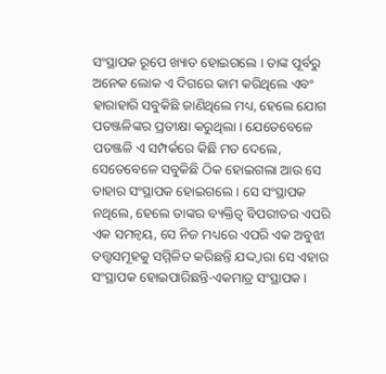ସଂସ୍ଥାପକ ରୂପେ ଖ୍ୟାତ ହୋଇଗଲେ । ତାଙ୍କ ପୂର୍ବରୁ ଅନେକ ଲୋକ ଏ ଦିଗରେ କାମ କରିଥିଲେ ଏବଂ ହାରାହାରି ସବୁକିଛି ଜାଣିଥିଲେ ମଧ୍ୟ, ହେଲେ ଯୋଗ ପତଞ୍ଜଳିଙ୍କର ପ୍ରତୀକ୍ଷା କରୁଥିଲା । ଯେତେବେଳେ ପତଞ୍ଜଳି ଏ ସମ୍ପର୍କରେ କିଛି ମତ ଦେଲେ, ସେତେବେଳେ ସବୁକିଛି ଠିକ ହୋଇଗଲା ଆଉ ସେ ତାହାର ସଂସ୍ଥାପକ ହୋଇଗଲେ । ସେ ସଂସ୍ଥାପକ ନଥିଲେ, ହେଲେ ତାଙ୍କର ବ୍ୟକ୍ତିତ୍ୱ ବିପରୀତର ଏପରି ଏକ ସମନ୍ବୟ, ସେ ନିଜ ମଧ୍ୟରେ ଏପରି ଏକ ଅବୁଝା ତତ୍ତ୍ବସମୂହକୁ ସମ୍ମିଳିତ କରିଛନ୍ତି ଯଦ୍ଦ୍ୱାରା ସେ ଏହାର ସଂସ୍ଥାପକ ହୋଇପାରିଛନ୍ତି-ଏକମାତ୍ର ସଂସ୍ଥାପକ ।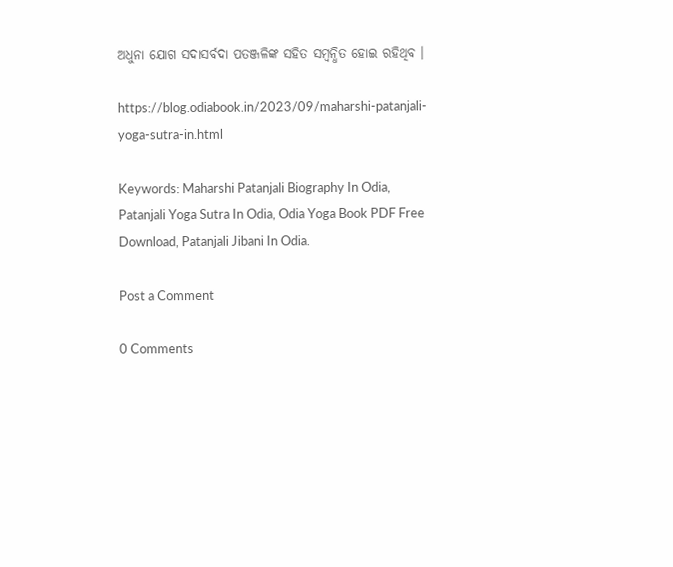ଅଧୁନା ଯୋଗ ସଦାସର୍ବଦା ପତଞ୍ଜଳିଙ୍କ ସହିତ ସମ୍ବନ୍ଧିତ ହୋଇ ରହିଥିବ ।

https://blog.odiabook.in/2023/09/maharshi-patanjali-yoga-sutra-in.html

Keywords: Maharshi Patanjali Biography In Odia, Patanjali Yoga Sutra In Odia, Odia Yoga Book PDF Free Download, Patanjali Jibani In Odia.

Post a Comment

0 Comments